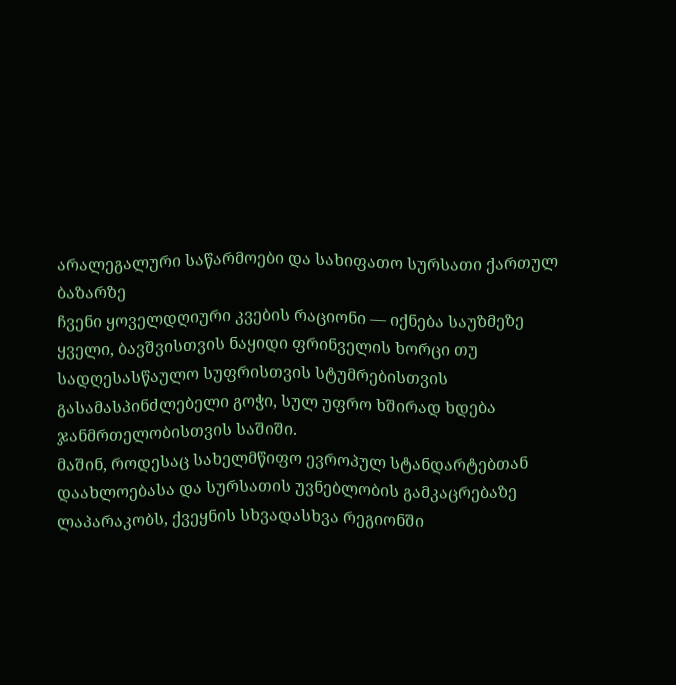არალეგალური საწარმოები და სახიფათო სურსათი ქართულ ბაზარზე
ჩვენი ყოველდღიური კვების რაციონი — იქნება საუზმეზე ყველი, ბავშვისთვის ნაყიდი ფრინველის ხორცი თუ სადღესასწაულო სუფრისთვის სტუმრებისთვის გასამასპინძლებელი გოჭი, სულ უფრო ხშირად ხდება ჯანმრთელობისთვის საშიში.
მაშინ, როდესაც სახელმწიფო ევროპულ სტანდარტებთან დაახლოებასა და სურსათის უვნებლობის გამკაცრებაზე ლაპარაკობს, ქვეყნის სხვადასხვა რეგიონში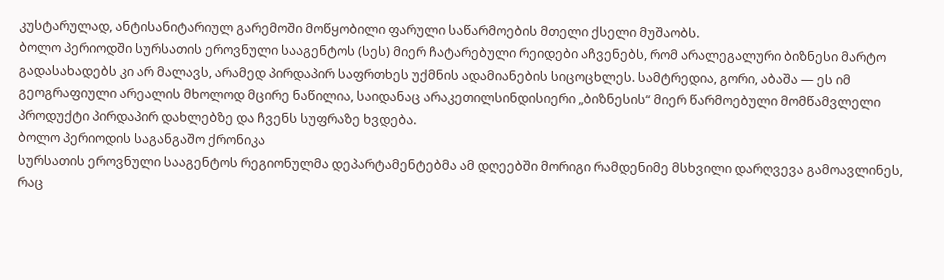კუსტარულად, ანტისანიტარიულ გარემოში მოწყობილი ფარული საწარმოების მთელი ქსელი მუშაობს.
ბოლო პერიოდში სურსათის ეროვნული სააგენტოს (სეს) მიერ ჩატარებული რეიდები აჩვენებს, რომ არალეგალური ბიზნესი მარტო გადასახადებს კი არ მალავს, არამედ პირდაპირ საფრთხეს უქმნის ადამიანების სიცოცხლეს. სამტრედია, გორი, აბაშა — ეს იმ გეოგრაფიული არეალის მხოლოდ მცირე ნაწილია, საიდანაც არაკეთილსინდისიერი „ბიზნესის“ მიერ წარმოებული მომწამვლელი პროდუქტი პირდაპირ დახლებზე და ჩვენს სუფრაზე ხვდება.
ბოლო პერიოდის საგანგაშო ქრონიკა
სურსათის ეროვნული სააგენტოს რეგიონულმა დეპარტამენტებმა ამ დღეებში მორიგი რამდენიმე მსხვილი დარღვევა გამოავლინეს, რაც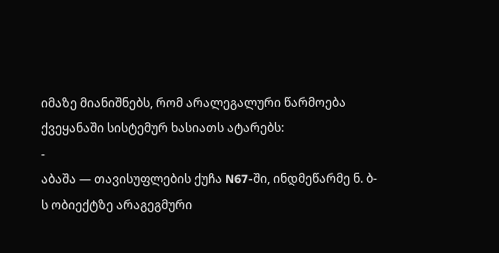იმაზე მიანიშნებს, რომ არალეგალური წარმოება ქვეყანაში სისტემურ ხასიათს ატარებს:
-
აბაშა — თავისუფლების ქუჩა N67-ში, ინდმეწარმე ნ. ბ-ს ობიექტზე არაგეგმური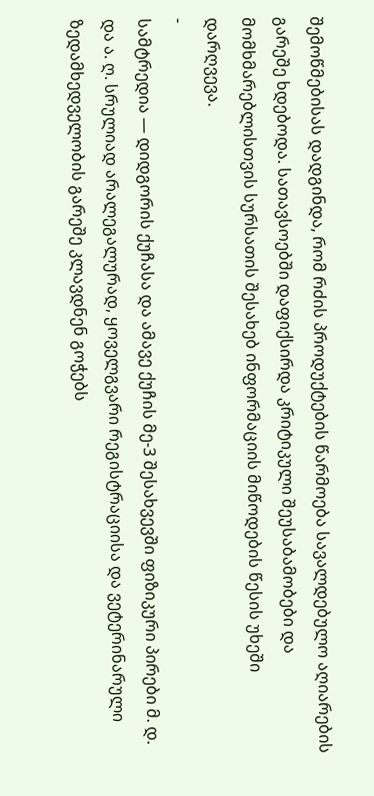შემოწმებისას დადგინდა, რომ რძის პროდუქტების წარმოება სავალდებულო აღიარების გარეშე ხდებოდა. სათავსოებში დაფიქსირდა კრიტიკული შეუსაბამობები და მომხმარებლისთვის სურსათის შესახებ ინფორმაციის მიწოდების წესის უხეში დარღვევა.
-
სამტრედია — დიდგორის ქუჩასა და ამავე ქუჩის მე-3 შესახვევში ფიზიკური პირები მ. დ. და ა. ღ. სრულიად არალეგალურად, ყოველგვარი რეგისტრაციისა და ვეტერინარული ზედამხედველობის გარეშე კლავდნენ გოჭებს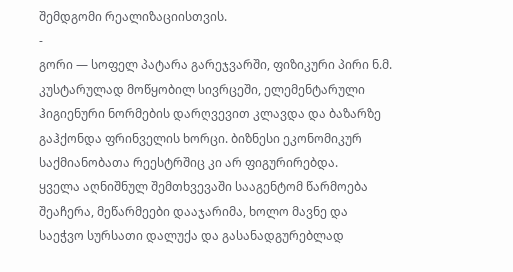შემდგომი რეალიზაციისთვის.
-
გორი — სოფელ პატარა გარეჯვარში, ფიზიკური პირი ნ.მ. კუსტარულად მოწყობილ სივრცეში, ელემენტარული ჰიგიენური ნორმების დარღვევით კლავდა და ბაზარზე გაჰქონდა ფრინველის ხორცი. ბიზნესი ეკონომიკურ საქმიანობათა რეესტრშიც კი არ ფიგურირებდა.
ყველა აღნიშნულ შემთხვევაში სააგენტომ წარმოება შეაჩერა, მეწარმეები დააჯარიმა, ხოლო მავნე და საეჭვო სურსათი დალუქა და გასანადგურებლად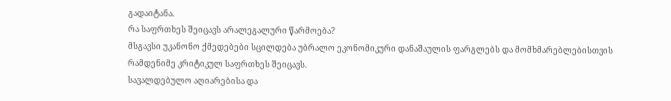გადაიტანა.
რა საფრთხეს შეიცავს არალეგალური წარმოება?
მსგავსი უკანონო ქმედებები სცილდება უბრალო ეკონომიკური დანაშაულის ფარგლებს და მომხმარებლებისთვის რამდენიმე კრიტიკულ საფრთხეს შეიცავს.
სავალდებულო აღიარებისა და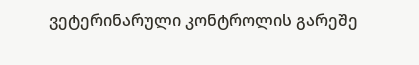ვეტერინარული კონტროლის გარეშე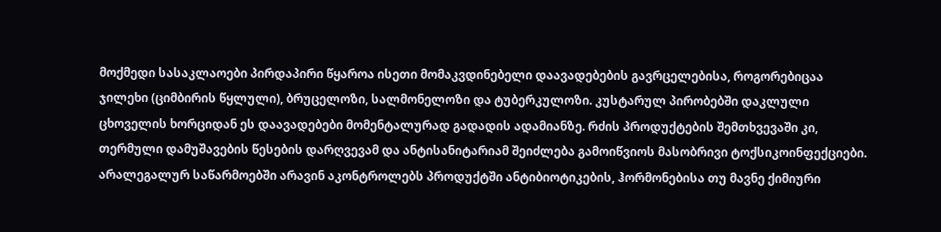მოქმედი სასაკლაოები პირდაპირი წყაროა ისეთი მომაკვდინებელი დაავადებების გავრცელებისა, როგორებიცაა ჯილეხი (ციმბირის წყლული), ბრუცელოზი, სალმონელოზი და ტუბერკულოზი. კუსტარულ პირობებში დაკლული ცხოველის ხორციდან ეს დაავადებები მომენტალურად გადადის ადამიანზე. რძის პროდუქტების შემთხვევაში კი, თერმული დამუშავების წესების დარღვევამ და ანტისანიტარიამ შეიძლება გამოიწვიოს მასობრივი ტოქსიკოინფექციები.
არალეგალურ საწარმოებში არავინ აკონტროლებს პროდუქტში ანტიბიოტიკების, ჰორმონებისა თუ მავნე ქიმიური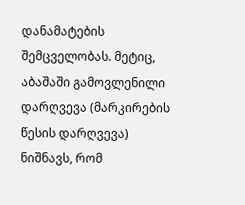დანამატების შემცველობას. მეტიც, აბაშაში გამოვლენილი დარღვევა (მარკირების წესის დარღვევა) ნიშნავს, რომ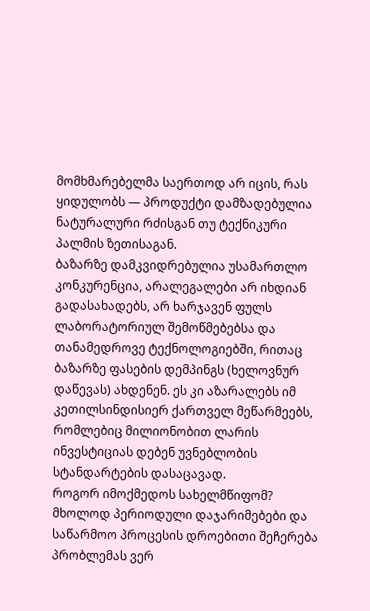მომხმარებელმა საერთოდ არ იცის, რას ყიდულობს — პროდუქტი დამზადებულია ნატურალური რძისგან თუ ტექნიკური პალმის ზეთისაგან.
ბაზარზე დამკვიდრებულია უსამართლო კონკურენცია, არალეგალები არ იხდიან გადასახადებს, არ ხარჯავენ ფულს ლაბორატორიულ შემოწმებებსა და თანამედროვე ტექნოლოგიებში, რითაც ბაზარზე ფასების დემპინგს (ხელოვნურ დაწევას) ახდენენ. ეს კი აზარალებს იმ კეთილსინდისიერ ქართველ მეწარმეებს, რომლებიც მილიონობით ლარის ინვესტიციას დებენ უვნებლობის სტანდარტების დასაცავად.
როგორ იმოქმედოს სახელმწიფომ?
მხოლოდ პერიოდული დაჯარიმებები და საწარმოო პროცესის დროებითი შეჩერება პრობლემას ვერ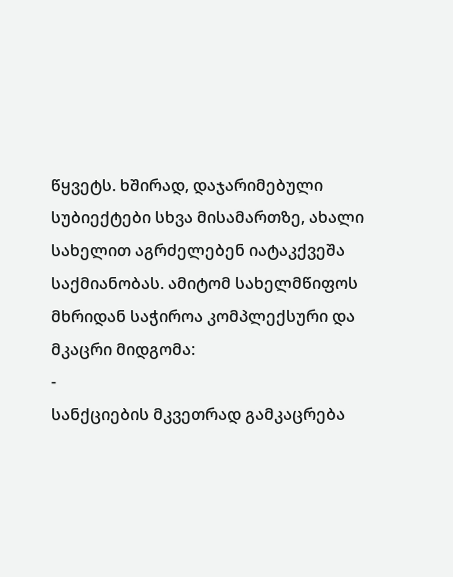წყვეტს. ხშირად, დაჯარიმებული სუბიექტები სხვა მისამართზე, ახალი სახელით აგრძელებენ იატაკქვეშა საქმიანობას. ამიტომ სახელმწიფოს მხრიდან საჭიროა კომპლექსური და მკაცრი მიდგომა:
-
სანქციების მკვეთრად გამკაცრება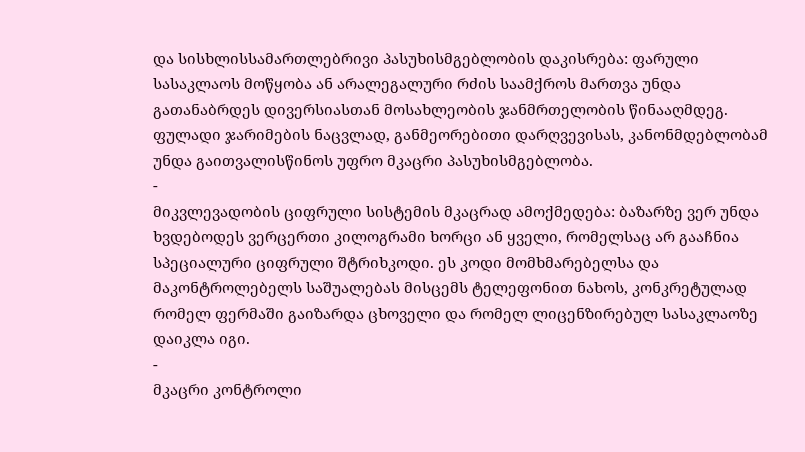და სისხლისსამართლებრივი პასუხისმგებლობის დაკისრება: ფარული სასაკლაოს მოწყობა ან არალეგალური რძის საამქროს მართვა უნდა გათანაბრდეს დივერსიასთან მოსახლეობის ჯანმრთელობის წინააღმდეგ. ფულადი ჯარიმების ნაცვლად, განმეორებითი დარღვევისას, კანონმდებლობამ უნდა გაითვალისწინოს უფრო მკაცრი პასუხისმგებლობა.
-
მიკვლევადობის ციფრული სისტემის მკაცრად ამოქმედება: ბაზარზე ვერ უნდა ხვდებოდეს ვერცერთი კილოგრამი ხორცი ან ყველი, რომელსაც არ გააჩნია სპეციალური ციფრული შტრიხკოდი. ეს კოდი მომხმარებელსა და მაკონტროლებელს საშუალებას მისცემს ტელეფონით ნახოს, კონკრეტულად რომელ ფერმაში გაიზარდა ცხოველი და რომელ ლიცენზირებულ სასაკლაოზე დაიკლა იგი.
-
მკაცრი კონტროლი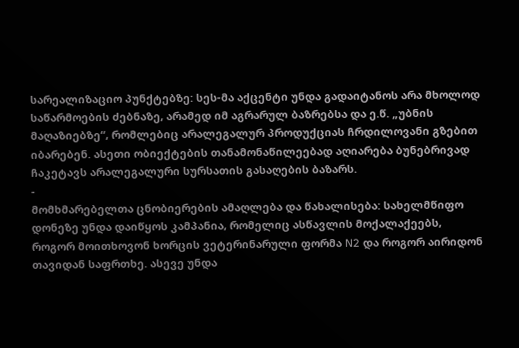სარეალიზაციო პუნქტებზე: სეს-მა აქცენტი უნდა გადაიტანოს არა მხოლოდ საწარმოების ძებნაზე, არამედ იმ აგრარულ ბაზრებსა და ე.წ. „უბნის მაღაზიებზე“, რომლებიც არალეგალურ პროდუქციას ჩრდილოვანი გზებით იბარებენ. ასეთი ობიექტების თანამონაწილეებად აღიარება ბუნებრივად ჩაკეტავს არალეგალური სურსათის გასაღების ბაზარს.
-
მომხმარებელთა ცნობიერების ამაღლება და წახალისება: სახელმწიფო დონეზე უნდა დაიწყოს კამპანია, რომელიც ასწავლის მოქალაქეებს, როგორ მოითხოვონ ხორცის ვეტერინარული ფორმა N2 და როგორ აირიდონ თავიდან საფრთხე. ასევე უნდა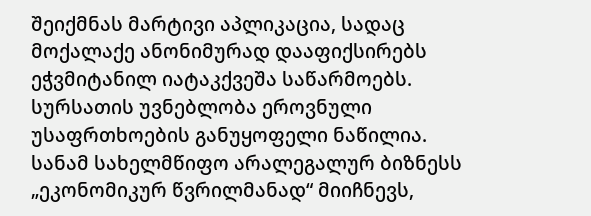შეიქმნას მარტივი აპლიკაცია, სადაც მოქალაქე ანონიმურად დააფიქსირებს ეჭვმიტანილ იატაკქვეშა საწარმოებს.
სურსათის უვნებლობა ეროვნული უსაფრთხოების განუყოფელი ნაწილია. სანამ სახელმწიფო არალეგალურ ბიზნესს „ეკონომიკურ წვრილმანად“ მიიჩნევს,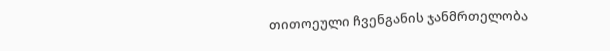თითოეული ჩვენგანის ჯანმრთელობა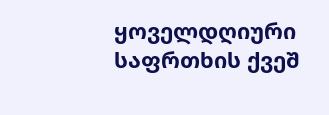ყოველდღიური საფრთხის ქვეშ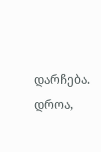დარჩება. დროა,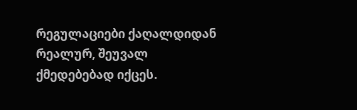რეგულაციები ქაღალდიდან რეალურ, შეუვალ ქმედებებად იქცეს.